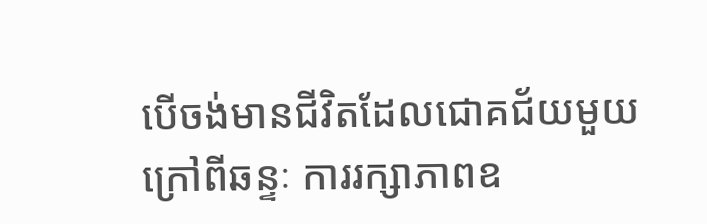បើចង់មានជីវិតដែលជោគជ័យមួយ ក្រៅពីឆន្ទៈ ការរក្សាភាពឧ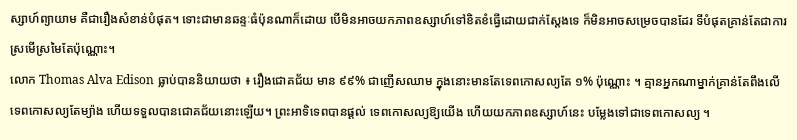ស្សាហ៍ព្យាយាម គឺជារឿងសំខាន់បំផុត។ ទោះជាមានឆន្ទៈធំប៉ុនណាក៏ដោយ បើមិនអាចយកភាពឧស្សាហ៍ទៅខិតខំធ្វើដោយជាក់ស្តែងទេ ក៏មិនអាចសម្រេចបានដែរ ទីបំផុតគ្រាន់តែជាការស្រមើស្រមៃតែប៉ុណ្ណោះ។
លោក Thomas Alva Edison ធ្លាប់បាននិយាយថា ៖ រឿងជោគជ័យ មាន ៩៩% ជាញើសឈាម ក្នុងនោះមានតែទេពកោសល្យតែ ១% ប៉ុណ្ណោះ ។ គ្មានអ្នកណាម្នាក់គ្រាន់តែពឹងលើ ទេពកោសល្យតែម្យ៉ាង ហើយទទួលបានជោគជ័យនោះឡើយ។ ព្រះអាទិទេពបានផ្តល់ ទេពកោសល្យឱ្យយើង ហើយយកភាពឧស្សាហ៍នេះ បម្លែងទៅជាទេពកោសល្យ ។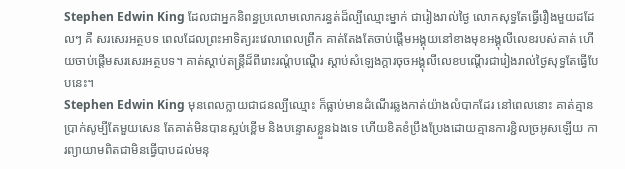Stephen Edwin King ដែលជាអ្នកនិពន្ធប្រលោមលោករន្ធត់ដ៏ល្បីឈ្មោះម្នាក់ ជារៀងរាល់ថ្ងៃ លោកសុទ្ធតែធ្វើរឿងមួយដដែលៗ គឺ សរសេរអត្ថបទ ពេលដែលព្រះអាទិត្យរះវេលាពេលព្រឹក គាត់តែងតែចាប់ផ្តើមអង្គុយនៅខាងមុខអង្គុលីលេខរបស់គាត់ ហើយចាប់ផ្តើមសរសេរអត្ថបទ។ គាត់ស្តាប់តន្ត្រីដ៏ពីរោះរណ្ដំបណ្ដើរ ស្តាប់សំឡេងក្តារចុចអង្គុលីលេខបណ្ដើរជារៀងរាល់ថ្ងៃសុទ្ធតែធ្វើបែបនេះ។
Stephen Edwin King មុនពេលក្លាយជាជនល្បីឈ្មោះ ក៏ធ្លាប់មានដំណើរឆ្លងកាត់យ៉ាងលំបាកដែរ នៅពេលនោះ គាត់គ្មានប្រាក់សូម្បីតែមួយសេន តែគាត់មិនបានស្អប់ខ្ពើម និងបន្ទោសខ្លួនឯងទេ ហើយខិតខំប្រឹងប្រែងដោយគ្មានការខ្ជិលច្រអូសឡើយ ការព្យាយាមពិតជាមិនធ្វើបាបដល់មនុ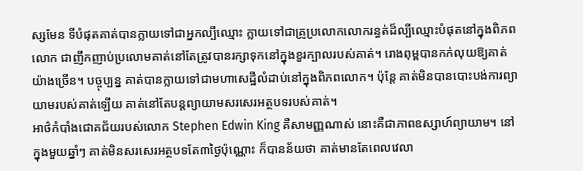ស្សមែន ទីបំផុតគាត់បានក្លាយទៅជាអ្នកល្បីឈ្មោះ ក្លាយទៅជាគ្រូប្រលោកលោករន្ធត់ដ៏ល្បីឈ្មោះបំផុតនៅក្នុងពិភពលោក ជាញឹកញាប់ប្រលោមគាត់នៅតែត្រូវបានរក្សាទុកនៅក្នុងខួរក្បាលរបស់គាត់។ រោងពុម្ពបានកក់លុយឱ្យគាត់យ៉ាងច្រើន។ បច្ចុប្បន្ន គាត់បានក្លាយទៅជាមហាសេដ្ឋីលំដាប់នៅក្នុងពិភពលោក។ ប៉ុន្តែ គាត់មិនបានបោះបង់ការព្យាយាមរបស់គាត់ឡើយ គាត់នៅតែបន្តព្យាយាមសរសេរអត្ថបទរបស់គាត់។
អាថ៌កំបាំងជោគជ័យរបស់លោក Stephen Edwin King គឺសាមញ្ញណាស់ នោះគឺជាភាពឧស្សាហ៍ព្យាយាម។ នៅក្នុងមួយឆ្នាំៗ គាត់មិនសរសេរអត្ថបទតែ៣ថ្ងៃប៉ុណ្ណោះ ក៏បានន័យថា គាត់មានតែពេលវេលា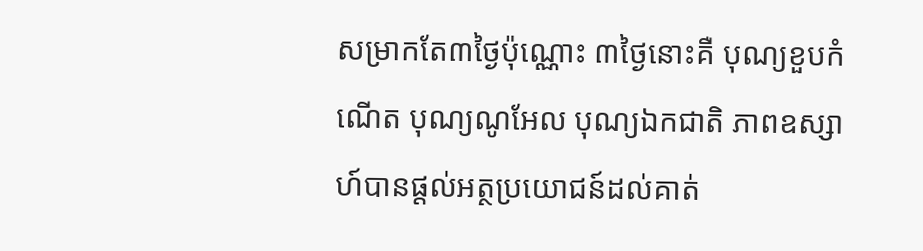សម្រាកតែ៣ថ្ងៃប៉ុណ្ណោះ ៣ថ្ងៃនោះគឺ បុណ្យខួបកំណើត បុណ្យណូអែល បុណ្យឯកជាតិ ភាពឧស្សាហ៍បានផ្តល់អត្ថប្រយោជន៍ដល់គាត់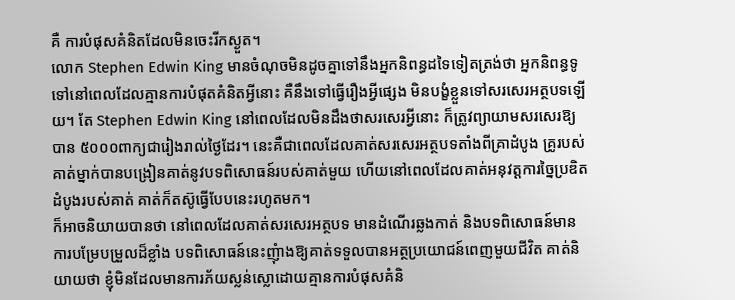គឺ ការបំផុសគំនិតដែលមិនចេះរីកស្ងួត។
លោក Stephen Edwin King មានចំណុចមិនដូចគ្នាទៅនឹងអ្នកនិពន្ធដទៃទៀតត្រង់ថា អ្នកនិពន្ធទូទៅនៅពេលដែលគ្មានការបំផុតគំនិតអ្វីនោះ គឺនឹងទៅធ្វើរឿងអ្វីផ្សេង មិនបង្ខំខ្លួនទៅសរសេរអត្ថបទឡើយ។ តែ Stephen Edwin King នៅពេលដែលមិនដឹងថាសរសេរអ្វីនោះ ក៏ត្រូវព្យាយាមសរសេរឱ្យបាន ៥០០០ពាក្យជារៀងរាល់ថ្ងៃដែរ។ នេះគឺជាពេលដែលគាត់សរសេរអត្ថបទតាំងពីគ្រាដំបូង គ្រូរបស់គាត់ម្នាក់បានបង្រៀនគាត់នូវបទពិសោធន៍របស់គាត់មួយ ហើយនៅពេលដែលគាត់អនុវត្តការច្នៃប្រឌិតដំបូងរបស់គាត់ គាត់ក៏តស៊ូធ្វើបែបនេះរហូតមក។
ក៏អាចនិយាយបានថា នៅពេលដែលគាត់សរសេរអត្ថបទ មានដំណើរឆ្លងកាត់ និងបទពិសោធន៍មានការបម្រែបម្រួលដ៏ខ្លាំង បទពិសោធន៍នេះញុំាងឱ្យគាត់ទទួលបានអត្ថប្រយោជន៍ពេញមួយជីវិត គាត់និយាយថា ខ្ញុំមិនដែលមានការភ័យស្លន់ស្លោដោយគ្មានការបំផុសគំនិ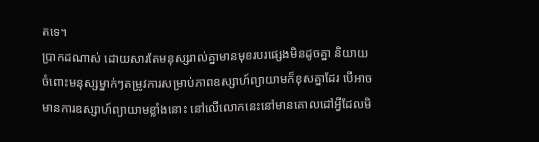តទេ។
ប្រាកដណាស់ ដោយសារតែមនុស្សរាល់គ្នាមានមុខរបរផ្សេងមិនដូចគ្នា និយាយចំពោះមនុស្សម្នាក់ៗតម្រូវការសម្រាប់ភាពឧស្សាហ៍ព្យាយាមក៏ខុសគ្នាដែរ បើអាចមានការឧស្សាហ៍ព្យាយាមខ្លាំងនោះ នៅលើលោកនេះនៅមានគោលដៅអ្វីដែលមិ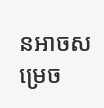នអាចសម្រេច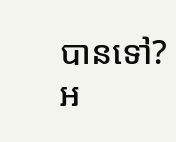បានទៅ?
អ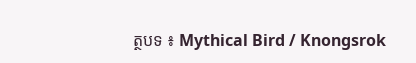ត្ថបទ ៖ Mythical Bird / Knongsrok